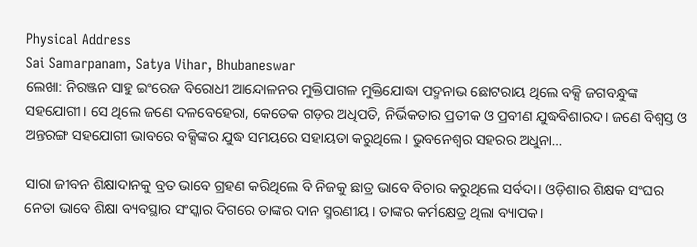Physical Address
Sai Samarpanam, Satya Vihar, Bhubaneswar
ଲେଖା: ନିରଞ୍ଜନ ସାହୁ ଇଂରେଜ ବିରୋଧୀ ଆନ୍ଦୋଳନର ମୁକ୍ତିପାଗଳ ମୁକ୍ତିଯୋଦ୍ଧା ପଦ୍ମନାଭ ଛୋଟରାୟ ଥିଲେ ବକ୍ସି ଜଗବନ୍ଧୁଙ୍କ ସହଯୋଗୀ। ସେ ଥିଲେ ଜଣେ ଦଳବେହେରା, କେତେକ ଗଡ଼ର ଅଧିପତି, ନିର୍ଭିକତାର ପ୍ରତୀକ ଓ ପ୍ରବୀଣ ଯୁଦ୍ଧବିଶାରଦ। ଜଣେ ବିଶ୍ଵସ୍ତ ଓ ଅନ୍ତରଙ୍ଗ ସହଯୋଗୀ ଭାବରେ ବକ୍ସିଙ୍କର ଯୁଦ୍ଧ ସମୟରେ ସହାୟତା କରୁଥିଲେ। ଭୁବନେଶ୍ୱର ସହରର ଅଧୁନା…

ସାରା ଜୀବନ ଶିକ୍ଷାଦାନକୁ ବ୍ରତ ଭାବେ ଗ୍ରହଣ କରିଥିଲେ ବି ନିଜକୁ ଛାତ୍ର ଭାବେ ବିଚାର କରୁଥିଲେ ସର୍ବଦା। ଓଡ଼ିଶାର ଶିକ୍ଷକ ସଂଘର ନେତା ଭାବେ ଶିକ୍ଷା ବ୍ୟବସ୍ଥାର ସଂସ୍କାର ଦିଗରେ ତାଙ୍କର ଦାନ ସ୍ମରଣୀୟ। ତାଙ୍କର କର୍ମକ୍ଷେତ୍ର ଥିଲା ବ୍ୟାପକ।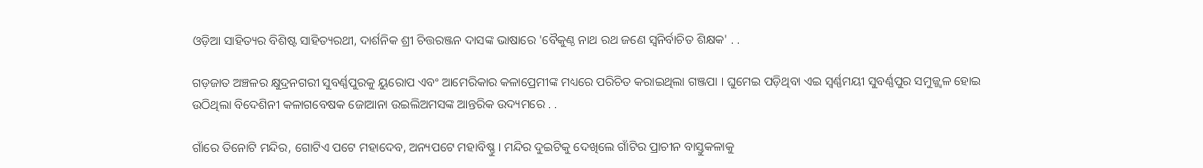ଓଡ଼ିଆ ସାହିତ୍ୟର ବିଶିଷ୍ଟ ସାହିତ୍ୟରଥୀ, ଦାର୍ଶନିକ ଶ୍ରୀ ଚିତ୍ତରଞ୍ଜନ ଦାସଙ୍କ ଭାଷାରେ 'ବୈକୁଣ୍ଠ ନାଥ ରଥ ଜଣେ ସ୍ଵନିର୍ବାଚିତ ଶିକ୍ଷକ' . .

ଗଡ଼ଜାତ ଅଞ୍ଚଳର କ୍ଷୁଦ୍ରନଗରୀ ସୁବର୍ଣ୍ଣପୁରକୁ ୟୁରୋପ ଏବଂ ଆମେରିକାର କଳାପ୍ରେମୀଙ୍କ ମଧ୍ୟରେ ପରିଚିତ କରାଇଥିଲା ଗଞ୍ଜପା । ଘୁମେଇ ପଡ଼ିଥିବା ଏଇ ସ୍ବର୍ଣ୍ଣମୟୀ ସୁବର୍ଣ୍ଣପୁର ସମୁଜ୍ଜ୍ୱଳ ହୋଇ ଉଠିଥିଲା ବିଦେଶିନୀ କଳାଗବେଷକ ଜୋଆନା ଉଇଲିଅମସଙ୍କ ଆନ୍ତରିକ ଉଦ୍ୟମରେ . .

ଗାଁରେ ତିନୋଟି ମନ୍ଦିର, ଗୋଟିଏ ପଟେ ମହାଦେବ, ଅନ୍ୟପଟେ ମହାବିଷ୍ଣୁ । ମନ୍ଦିର ଦୁଇଟିକୁ ଦେଖିଲେ ଗାଁଟିର ପ୍ରାଚୀନ ବାସ୍ତୁକଳାକୁ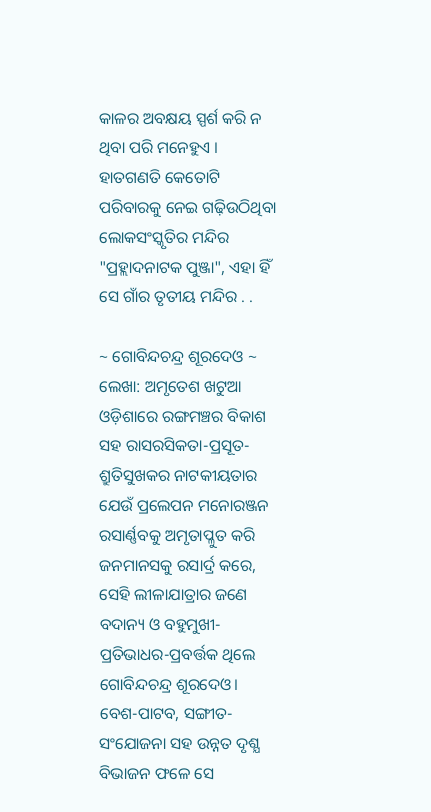କାଳର ଅବକ୍ଷୟ ସ୍ପର୍ଶ କରି ନ ଥିବା ପରି ମନେହୁଏ । ହାତଗଣତି କେତୋଟି ପରିବାରକୁ ନେଇ ଗଢ଼ିଉଠିଥିବା ଲୋକସଂସ୍କୃତିର ମନ୍ଦିର "ପ୍ରହ୍ଲାଦନାଟକ ପୁଞ୍ଜା", ଏହା ହିଁ ସେ ଗାଁର ତୃତୀୟ ମନ୍ଦିର . .

~ ଗୋବିନ୍ଦଚନ୍ଦ୍ର ଶୂରଦେଓ ~ ଲେଖା: ଅମୃତେଶ ଖଟୁଆ ଓଡ଼ିଶାରେ ରଙ୍ଗମଞ୍ଚର ବିକାଶ ସହ ରାସରସିକତା-ପ୍ରସୂତ-ଶ୍ରୁତିସୁଖକର ନାଟକୀୟତାର ଯେଉଁ ପ୍ରଲେପନ ମନୋରଞ୍ଜନ ରସାର୍ଣ୍ଣବକୁ ଅମୃତାପ୍ଳୁତ କରି ଜନମାନସକୁ ରସାର୍ଦ୍ର କରେ, ସେହି ଲୀଳାଯାତ୍ରାର ଜଣେ ବଦାନ୍ୟ ଓ ବହୁମୁଖୀ-ପ୍ରତିଭାଧର-ପ୍ରବର୍ତ୍ତକ ଥିଲେ ଗୋବିନ୍ଦଚନ୍ଦ୍ର ଶୂରଦେଓ। ବେଶ-ପାଟବ, ସଙ୍ଗୀତ-ସଂଯୋଜନା ସହ ଉନ୍ନତ ଦୃଶ୍ଯ ବିଭାଜନ ଫଳେ ସେ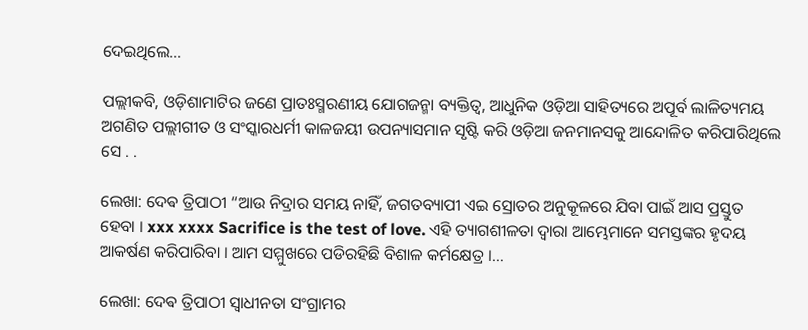ଦେଇଥିଲେ…

ପଲ୍ଲୀକବି, ଓଡ଼ିଶାମାଟିର ଜଣେ ପ୍ରାତଃସ୍ମରଣୀୟ ଯୋଗଜନ୍ମା ବ୍ୟକ୍ତିତ୍ଵ, ଆଧୁନିକ ଓଡ଼ିଆ ସାହିତ୍ୟରେ ଅପୂର୍ବ ଲାଳିତ୍ୟମୟ ଅଗଣିତ ପଲ୍ଲୀଗୀତ ଓ ସଂସ୍କାରଧର୍ମୀ କାଳଜୟୀ ଉପନ୍ୟାସମାନ ସୃଷ୍ଟି କରି ଓଡ଼ିଆ ଜନମାନସକୁ ଆନ୍ଦୋଳିତ କରିପାରିଥିଲେ ସେ . .

ଲେଖା: ଦେଵ ତ୍ରିପାଠୀ “ଆଉ ନିଦ୍ରାର ସମୟ ନାହିଁ, ଜଗତବ୍ୟାପୀ ଏଇ ସ୍ରୋତର ଅନୁକୂଳରେ ଯିବା ପାଇଁ ଆସ ପ୍ରସ୍ତୁତ ହେବା । xxx xxxx Sacrifice is the test of love. ଏହି ତ୍ୟାଗଶୀଳତା ଦ୍ଵାରା ଆମ୍ଭେମାନେ ସମସ୍ତଙ୍କର ହୃଦୟ ଆକର୍ଷଣ କରିପାରିବା । ଆମ ସମ୍ମୁଖରେ ପଡିରହିଛି ବିଶାଳ କର୍ମକ୍ଷେତ୍ର ।…

ଲେଖା: ଦେଵ ତ୍ରିପାଠୀ ସ୍ବାଧୀନତା ସଂଗ୍ରାମର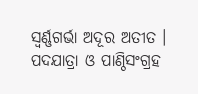ସ୍ବର୍ଣ୍ଣଗର୍ଭା ଅଦୂର ଅତୀତ । ପଦଯାତ୍ରା ଓ ପାଣ୍ଠିସଂଗ୍ରହ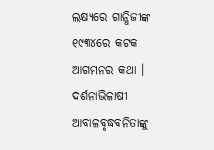ଲକ୍ଷ୍ୟରେ ଗାନ୍ଧିଜୀଙ୍କ ୧୯୩୪ରେ କଟକ ଆଗମନର କଥା । ଦର୍ଶନାଭିଳାଷୀ ଆବାଳବୃଦ୍ଧବନିତାଙ୍କୁ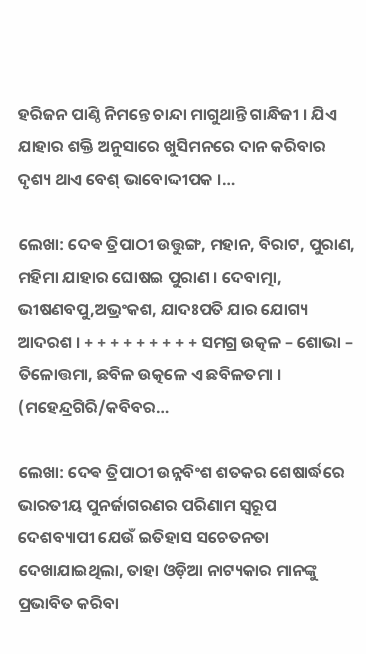ହରିଜନ ପାଣ୍ଠି ନିମନ୍ତେ ଚାନ୍ଦା ମାଗୁଥାନ୍ତି ଗାନ୍ଧିଜୀ । ଯିଏ ଯାହାର ଶକ୍ତି ଅନୁସାରେ ଖୁସିମନରେ ଦାନ କରିବାର ଦୃଶ୍ୟ ଥାଏ ବେଶ୍ ଭାବୋଦ୍ଦୀପକ ।…

ଲେଖା: ଦେଵ ତ୍ରିପାଠୀ ଉତ୍ତୁଙ୍ଗ, ମହାନ, ବିରାଟ, ପୁରାଣ, ମହିମା ଯାହାର ଘୋଷଇ ପୁରାଣ । ଦେବାତ୍ମା, ଭୀଷଣବପୁ,ଅଭ୍ରଂକଶ, ଯାଦଃପତି ଯାର ଯୋଗ୍ୟ ଆଦରଶ । + + + + + + + + + ସମଗ୍ର ଉତ୍କଳ – ଶୋଭା – ତିଳୋତ୍ତମା, ଛବିଳ ଉତ୍କଳେ ଏ ଛବିଳତମା । (ମହେନ୍ଦ୍ରଗିରି/କବିବର…

ଲେଖା: ଦେଵ ତ୍ରିପାଠୀ ଉନ୍ନବିଂଶ ଶତକର ଶେଷାର୍ଦ୍ଧରେ ଭାରତୀୟ ପୁନର୍ଜାଗରଣର ପରିଣାମ ସ୍ବରୂପ ଦେଶବ୍ୟାପୀ ଯେଉଁ ଇତିହାସ ସଚେତନତା ଦେଖାଯାଇଥିଲା, ତାହା ଓଡ଼ିଆ ନାଟ୍ୟକାର ମାନଙ୍କୁ ପ୍ରଭାବିତ କରିବା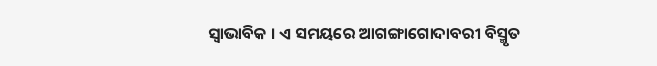ସ୍ବାଭାବିକ । ଏ ସମୟରେ ଆଗଙ୍ଗାଗୋଦାବରୀ ବିସ୍ମୃତ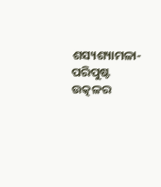ଶସ୍ୟଶ୍ୟାମଳା-ପରିପୁଷ୍ଟ ଉତ୍କଳର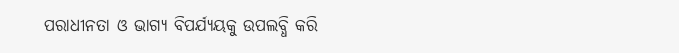ପରାଧୀନତା ଓ ଭାଗ୍ୟ ବିପର୍ଯ୍ୟୟକୁ ଉପଲବ୍ଧି କରି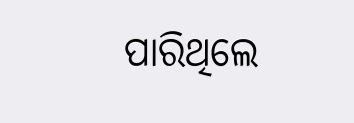ପାରିଥିଲେ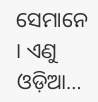ସେମାନେ । ଏଣୁ ଓଡ଼ିଆ…